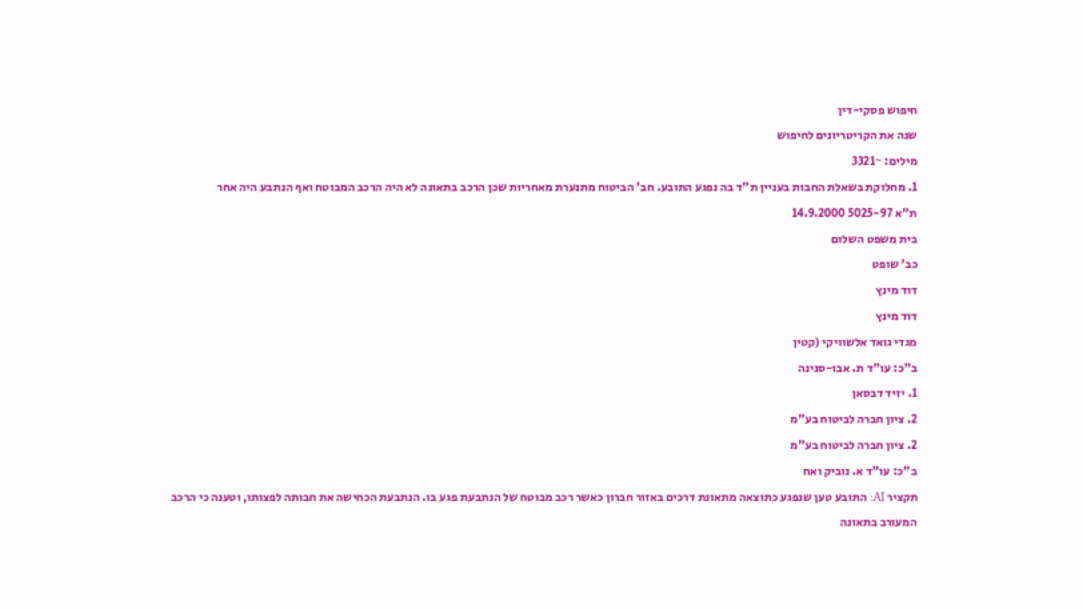חיפוש פסקי-דין
שנה את הקריטריונים לחיפוש
מילים: ~3321
1. מחלוקת בשאלת החבות בעניין ת"ד בה נפגע התובע. חב' הביטוח מתנערת מאחריות שכן הרכב בתאונה לא היה הרכב המבוטח ואף הנתבע היה אחר
ת"א 5025-97 14.9.2000
בית משפט השלום
כב' שופט
דוד מינץ
דוד מינץ
מגדי גואד אלשוויקי (קטין
ב"כ: עו"ד ת. אבו-סנינה
1. יזיד דבסאן
2. ציון חברה לביטוח בע"מ
2. ציון חברה לביטוח בע"מ
ב"כ: עו"ד א. נוביק ואח
תקציר AI: התובע טען שנפגע כתוצאה מתאונת דרכים באזור חברון כאשר רכב מבוטח של הנתבעת פגע בו. הנתבעת הכחישה את חבותה לפצותו, וטענה כי הרכב המעורב בתאונה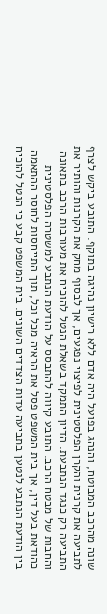שונה מהרכב המבוטח, והנהג בפועל היה אדם ללא רישיון נהיגה בתוקף. התובע ביקש לצרף לתביעה את קרנית והקרן הפלסטינית לפיצוי נפגעים, אך לבסוף מחק את הקרנות והותיר את התביעה רק כנגד הנתבעת. הדיון התמקד בשאלת הנטל להוכיח את מעורבות הרכב בתאונה והחבות של מבטח הרכב. התובע קיווה להתבסס על הודעת הנתבע למשטרה הפלסטינית כהודאת בעל דין, אך בית המשפט פסל את הראיה מכל וכל, תוך התייחסות לחוסר ההתאמה בין הודעת הנתבע לנטען בתביעה עדות הצדדים השונים. בית המשפט קבע כי הנטל להוכיח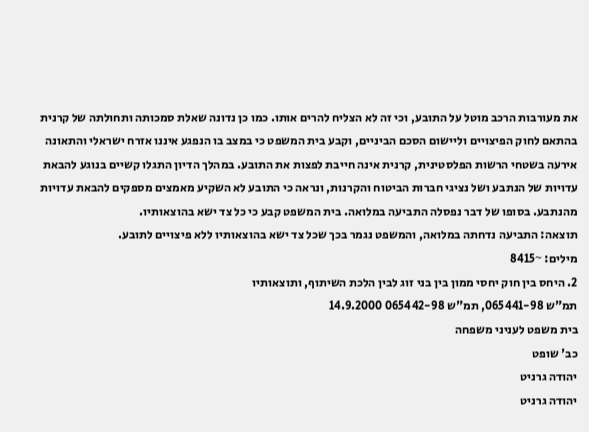את מעורבות הרכב מוטל על התובע, וכי זה לא הצליח להרים אותו. כמו כן נדונה שאלת סמכותה ותחולתה של קרנית בהתאם לחוק הפיצויים וליישום הסכם הביניים, וקבע בית המשפט כי במצב בו הנפגע איננו אזרח ישראלי והתאונה אירעה בשטחי הרשות הפלסטינית, קרנית אינה חייבת לפצות את התובע. במהלך הדיון התגלו קשיים בנוגע להבאת עדויות של הנתבע ושל נציגי חברות הביטוח והקרנות, ונראה כי התובע לא השקיע מאמצים מספקים להבאת עדויות מהנתבע. בסופו של דבר נפסלה התביעה במלואה. בית המשפט קבע כי כל צד ישא בהוצאותיו.
תוצאה: התביעה נדחתה במלואה, והמשפט נגמר בכך שכל צד ישא בהוצאותיו ללא פיצויים לתובע.
מילים: ~8415
2. היחס בין חוק יחסי ממון בין בני זוג לבין הלכת השיתוף, ותוצאותיו
תמ"ש 065441-98, תמ"ש 065442-98 14.9.2000
בית משפט לעניני משפחה
כב' שופט
יהודה גרניט
יהודה גרניט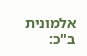אלמונית
ב"כ: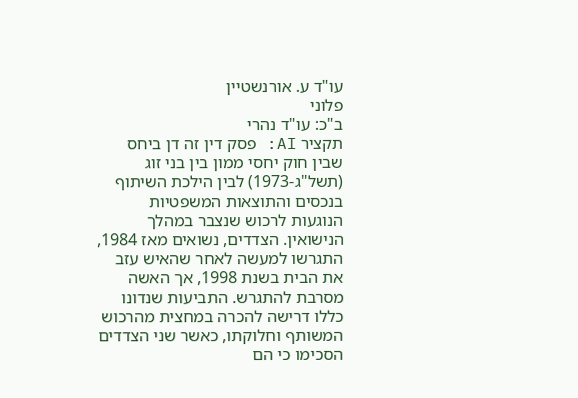עו"ד ע. אורנשטיין
פלוני
ב"כ: עו"ד נהרי
תקציר AI: פסק דין זה דן ביחס שבין חוק יחסי ממון בין בני זוג (תשל"ג-1973) לבין הילכת השיתוף בנכסים והתוצאות המשפטיות הנוגעות לרכוש שנצבר במהלך הנישואין. הצדדים, נשואים מאז 1984, התגרשו למעשה לאחר שהאיש עזב את הבית בשנת 1998, אך האשה מסרבת להתגרש. התביעות שנדונו כללו דרישה להכרה במחצית מהרכוש המשותף וחלוקתו, כאשר שני הצדדים הסכימו כי הם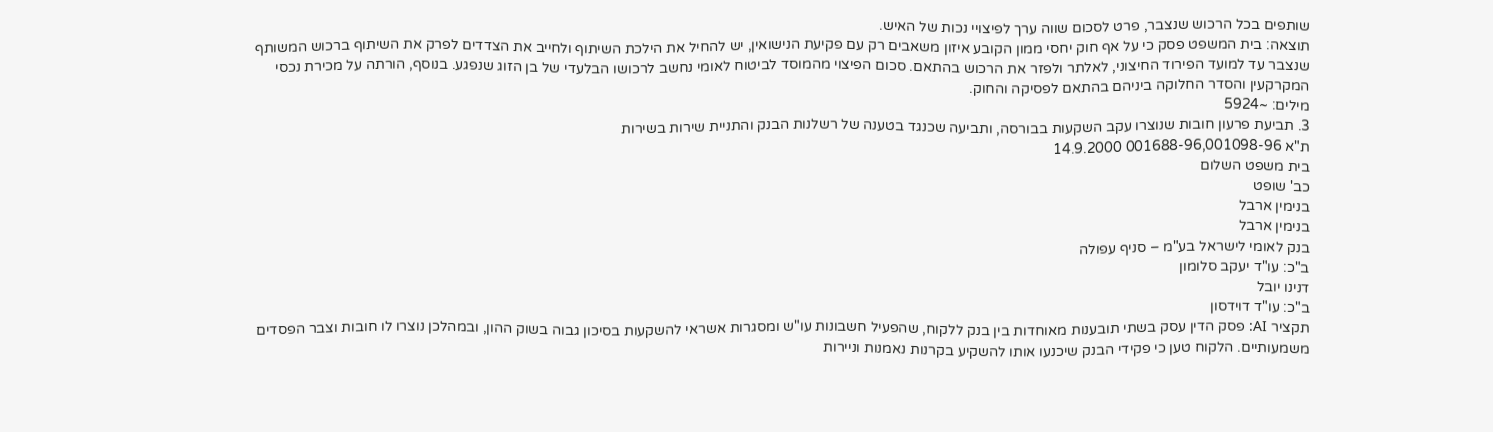שותפים בכל הרכוש שנצבר, פרט לסכום שווה ערך לפיצויי נכות של האיש.
תוצאה: בית המשפט פסק כי על אף חוק יחסי ממון הקובע איזון משאבים רק עם פקיעת הנישואין, יש להחיל את הילכת השיתוף ולחייב את הצדדים לפרק את השיתוף ברכוש המשותף שנצבר עד למועד הפירוד החיצוני, לאלתר ולפזר את הרכוש בהתאם. סכום הפיצוי מהמוסד לביטוח לאומי נחשב לרכושו הבלעדי של בן הזוג שנפגע. בנוסף, הורתה על מכירת נכסי המקרקעין והסדר החלוקה ביניהם בהתאם לפסיקה והחוק.
מילים: ~5924
3. תביעת פרעון חובות שנוצרו עקב השקעות בבורסה, ותביעה שכנגד בטענה של רשלנות הבנק והתניית שירות בשירות
ת"א 001688-96,001098-96 14.9.2000
בית משפט השלום
כב' שופט
בנימין ארבל
בנימין ארבל
בנק לאומי לישראל בע"מ – סניף עפולה
ב"כ: עו"ד יעקב סלומון
דנינו יובל
ב"כ: עו"ד דוידסון
תקציר AI: פסק הדין עסק בשתי תובענות מאוחדות בין בנק ללקוח, שהפעיל חשבונות עו"ש ומסגרות אשראי להשקעות בסיכון גבוה בשוק ההון, ובמהלכן נוצרו לו חובות וצבר הפסדים משמעותיים. הלקוח טען כי פקידי הבנק שיכנעו אותו להשקיע בקרנות נאמנות וניירות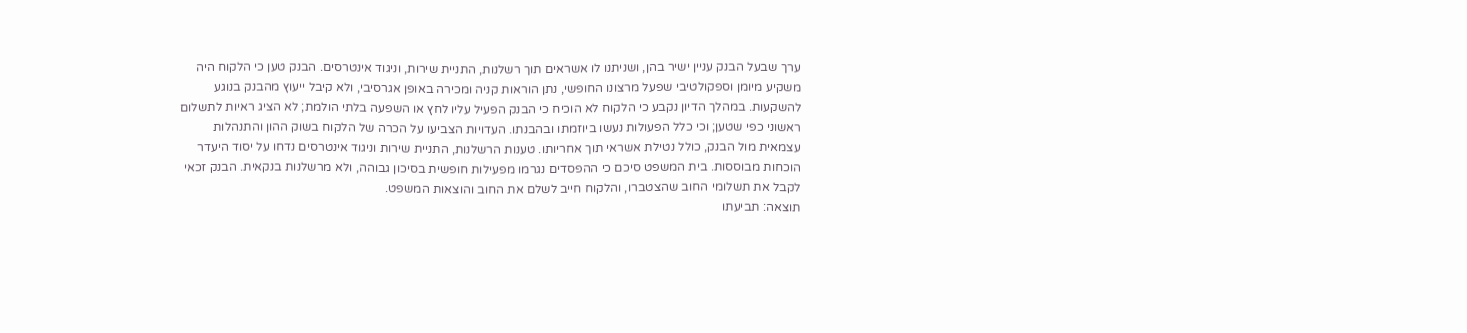ערך שבעל הבנק עניין ישיר בהן, ושניתנו לו אשראים תוך רשלנות, התניית שירות, וניגוד אינטרסים. הבנק טען כי הלקוח היה משקיע מיומן וספקולטיבי שפעל מרצונו החופשי, נתן הוראות קניה ומכירה באופן אגרסיבי, ולא קיבל ייעוץ מהבנק בנוגע להשקעות. במהלך הדיון נקבע כי הלקוח לא הוכיח כי הבנק הפעיל עליו לחץ או השפעה בלתי הולמת; לא הציג ראיות לתשלום ראשוני כפי שטען; וכי כלל הפעולות נעשו ביוזמתו ובהבנתו. העדויות הצביעו על הכרה של הלקוח בשוק ההון והתנהלות עצמאית מול הבנק, כולל נטילת אשראי תוך אחריותו. טענות הרשלנות, התניית שירות וניגוד אינטרסים נדחו על יסוד היעדר הוכחות מבוססות. בית המשפט סיכם כי ההפסדים נגרמו מפעילות חופשית בסיכון גבוהה, ולא מרשלנות בנקאית. הבנק זכאי לקבל את תשלומי החוב שהצטברו, והלקוח חייב לשלם את החוב והוצאות המשפט.
תוצאה: תביעתו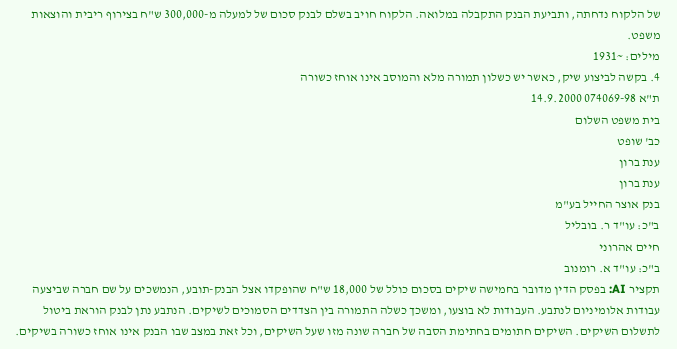של הלקוח נדחתה, ותביעת הבנק התקבלה במלואה. הלקוח חויב בשלם לבנק סכום של למעלה מ-300,000 ש"ח בצירוף ריבית והוצאות משפט.
מילים: ~1931
4. בקשה לביצוע שיק, כאשר יש כשלון תמורה מלא והמוסב אינו אוחז כשורה
ת"א 074069-98 14.9.2000
בית משפט השלום
כב' שופט
ענת ברון
ענת ברון
בנק אוצר החייל בע"מ
ב"כ: עו"ד ר. בובליל
חיים אהרוני
ב"כ: עו"ד א. רומנוב
תקציר AI: בפסק הדין מדובר בחמישה שיקים בסכום כולל של 18,000 ש"ח שהופקדו אצל הבנק-תובע, הנמשכים על שם חברה שביצעה עבודות אלומיניום לנתבע. העבודות לא בוצעו, ומשכך כשלה התמורה בין הצדדים הסמוכים לשיקים. הנתבע נתן לבנק הוראת ביטול לתשלום השיקים. השיקים חתומים בחתימת הסבה של חברה שונה מזו שעל השיקים, וכל זאת במצב שבו הבנק אינו אוחז כשורה בשיקים.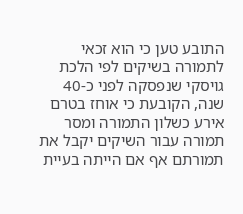התובע טען כי הוא זכאי לתמורה בשיקים לפי הלכת גויסקי שנפסקה לפני כ-40 שנה, הקובעת כי אוחז בטרם אירע כשלון התמורה ומסר תמורה עבור השיקים יקבל את תמורתם אף אם הייתה בעיית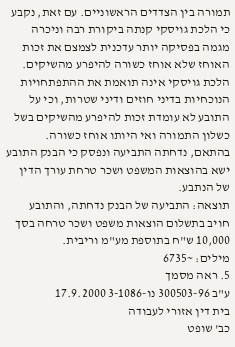תמורה בין הצדדים הראשוניים. עם זאת, נקבע כי הלכת גויסקי קנתה ביקורת רבה וניכרה מגמה בפסיקה יותר עדכנית לצמצם את זכות האוחז שלא אוחז כשורה להיפרע מהשיקים. הלכת גויסקי אינה תואמת את ההתפתחויות הנוכחיות בדיני חוזים ודיני שטרות, וכי על התובע לא עומדת זכות להיפרע מהשיקים בשל כשלון התמורה ואי היותו אוחז כשורה. בהתאם, נדחתה התביעה ונפסק כי הבנק התובע ישא בהוצאות המשפט ושכר טרחת עורך הדין של הנתבע.
תוצאה: התביעה של הבנק נדחתה, והתובע חויב בתשלום הוצאות משפט ושכר טרחה בסך 10,000 ש"ח בתוספת מע"מ וריבית.
מילים: ~6735
5. ראה מסמך
ע"ב 300503-96 נו-3-1086 17.9.2000
בית דין אזורי לעבודה
כב' שופט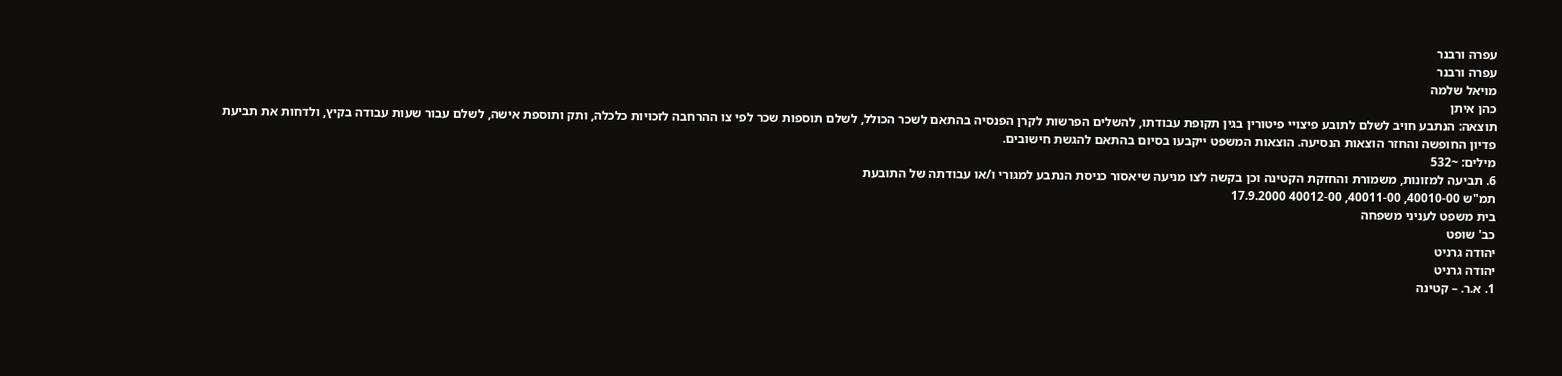עפרה ורבנר
עפרה ורבנר
מויאל שלמה
כהן איתן
תוצאה: הנתבע חויב לשלם לתובע פיצויי פיטורין בגין תקופת עבודתו, להשלים הפרשות לקרן הפנסיה בהתאם לשכר הכולל, לשלם תוספות שכר לפי צו ההרחבה לזכויות כלכלה, ותק ותוספת אישה, לשלם עבור שעות עבודה בקיץ, ולדחות את תביעת פדיון החופשה והחזר הוצאות הנסיעה. הוצאות המשפט ייקבעו בסיום בהתאם להגשת חישובים.
מילים: ~532
6. תביעה למזונות, משמורת והחזקת הקטינה וכן בקשה לצו מניעה שיאסור כניסת הנתבע למגורי ו/או עבודתה של התובעת
תמ"ש 40010-00, 40011-00, 40012-00 17.9.2000
בית משפט לעניני משפחה
כב' שופט
יהודה גרניט
יהודה גרניט
1. א.ר. – קטינה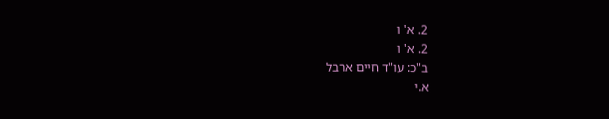2. א' ו
2. א' ו
ב"כ: עו"ד חיים ארבל
א.י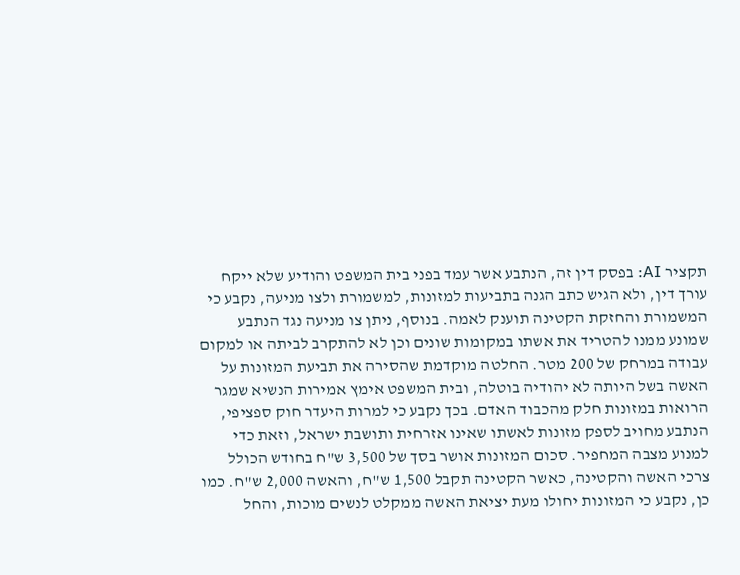תקציר AI: בפסק דין זה, הנתבע אשר עמד בפני בית המשפט והודיע שלא ייקח עורך דין, ולא הגיש כתב הגנה בתביעות למזונות, למשמורת ולצו מניעה, נקבע כי המשמורת והחזקת הקטינה תוענק לאמה. בנוסף, ניתן צו מניעה נגד הנתבע שמונע ממנו להטריד את אשתו במקומות שונים וכן לא להתקרב לביתה או למקום עבודה במרחק של 200 מטר. החלטה מוקדמת שהסירה את תביעת המזונות על האשה בשל היותה לא יהודיה בוטלה, ובית המשפט אימץ אמירות הנשיא שמגר הרואות במזונות חלק מהכבוד האדם. בכך נקבע כי למרות היעדר חוק ספציפי, הנתבע מחויב לספק מזונות לאשתו שאינו אזרחית ותושבת ישראל, וזאת כדי למנוע מצבה המחפיר. סכום המזונות אושר בסך של 3,500 ש"ח בחודש הכולל צרכי האשה והקטינה, כאשר הקטינה תקבל 1,500 ש"ח, והאשה 2,000 ש"ח. כמו כן, נקבע כי המזונות יחולו מעת יציאת האשה ממקלט לנשים מוכות, והחל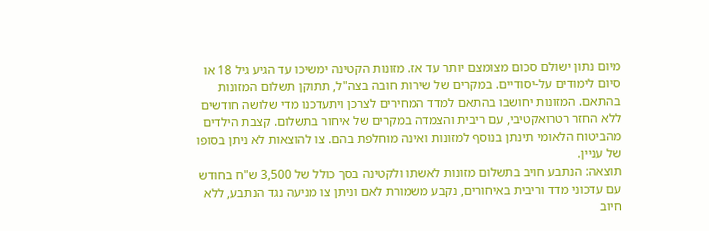מיום נתון ישולם סכום מצומצם יותר עד אז. מזונות הקטינה ימשיכו עד הגיע גיל 18 או סיום לימודים על-יסודיים. במקרים של שירות חובה בצה"ל, תתוקן תשלום המזונות בהתאם. המזונות יחושבו בהתאם למדד המחירים לצרכן ויתעדכנו מדי שלושה חודשים ללא החזר רטרואקטיבי, עם ריבית והצמדה במקרים של איחור בתשלום. קצבת הילדים מהביטוח הלאומי תינתן בנוסף למזונות ואינה מוחלפת בהם. צו להוצאות לא ניתן בסופו של עניין.
תוצאה: הנתבע חויב בתשלום מזונות לאשתו ולקטינה בסך כולל של 3,500 ש"ח בחודש עם עדכוני מדד וריבית באיחורים, נקבע משמורת לאם וניתן צו מניעה נגד הנתבע, ללא חיוב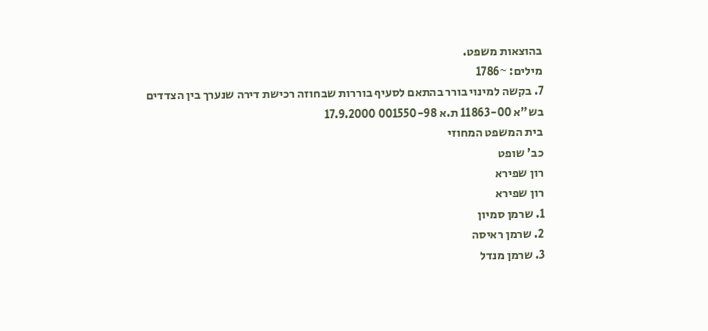בהוצאות משפט.
מילים: ~1786
7. בקשה למינוי בורר בהתאם לסעיף בוררות שבחוזה רכישת דירה שנערך בין הצדדים
בש"א 11863-00 ת.א 001550-98 17.9.2000
בית המשפט המחוזי
כב' שופט
רון שפירא
רון שפירא
1. שרמן סמיון
2. שרמן ראיסה
3. שרמן מנדל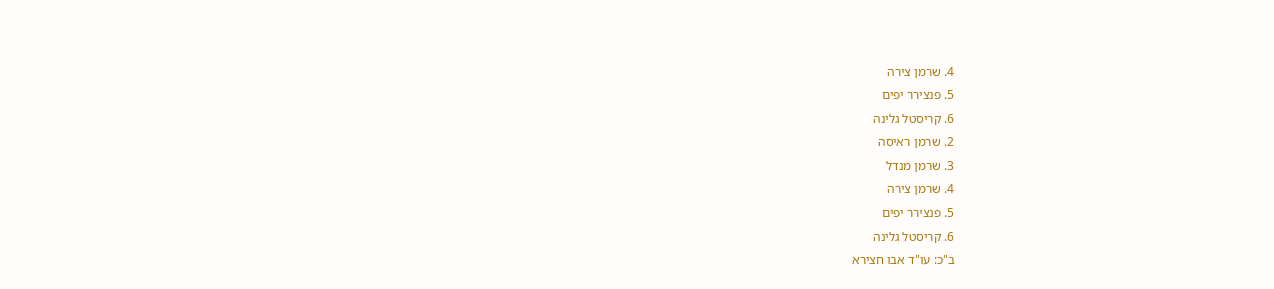4. שרמן צירה
5. פנצירר יפים
6. קריסטל גלינה
2. שרמן ראיסה
3. שרמן מנדל
4. שרמן צירה
5. פנצירר יפים
6. קריסטל גלינה
ב"כ: עו"ד אבו חצירא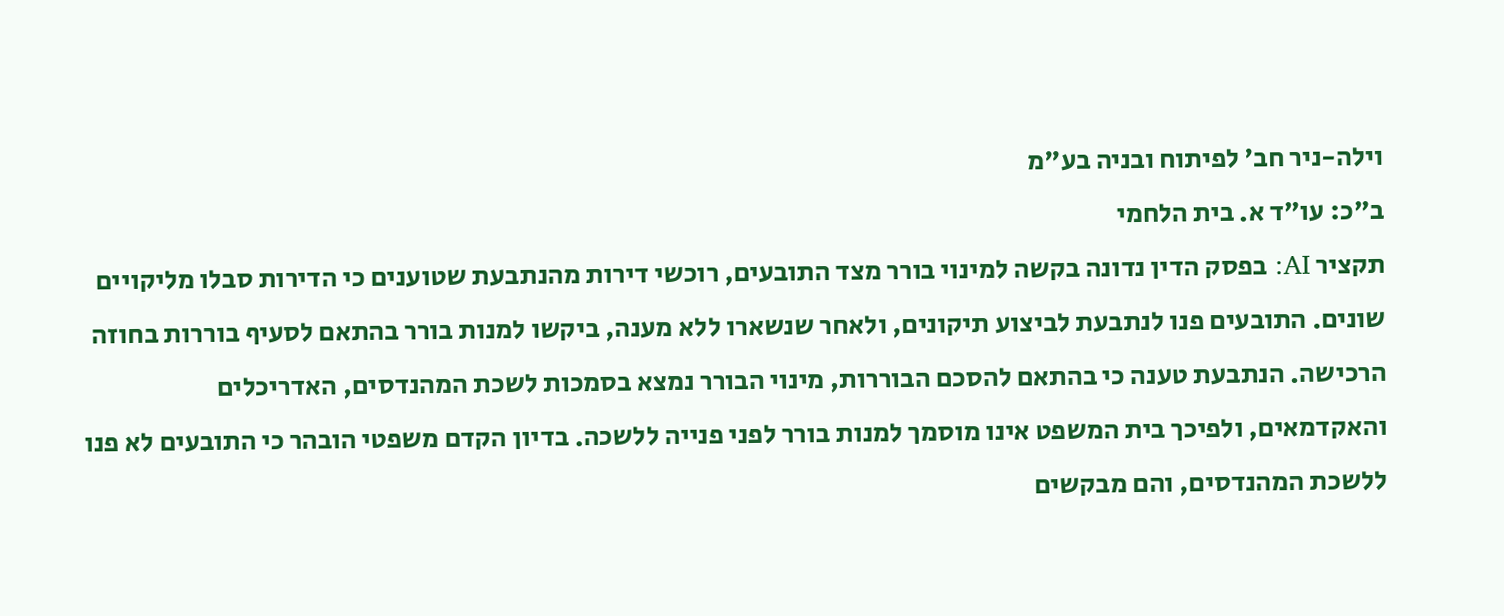וילה-ניר חב' לפיתוח ובניה בע"מ
ב"כ: עו"ד א. בית הלחמי
תקציר AI: בפסק הדין נדונה בקשה למינוי בורר מצד התובעים, רוכשי דירות מהנתבעת שטוענים כי הדירות סבלו מליקויים שונים. התובעים פנו לנתבעת לביצוע תיקונים, ולאחר שנשארו ללא מענה, ביקשו למנות בורר בהתאם לסעיף בוררות בחוזה הרכישה. הנתבעת טענה כי בהתאם להסכם הבוררות, מינוי הבורר נמצא בסמכות לשכת המהנדסים, האדריכלים והאקדמאים, ולפיכך בית המשפט אינו מוסמך למנות בורר לפני פנייה ללשכה. בדיון הקדם משפטי הובהר כי התובעים לא פנו ללשכת המהנדסים, והם מבקשים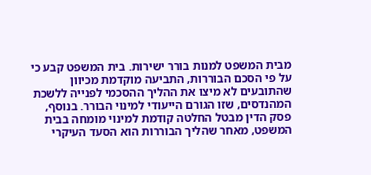מבית המשפט למנות בורר ישירות. בית המשפט קבע כי על פי הסכם הבוררות, התביעה מוקדמת מכיוון שהתובעים לא מיצו את ההליך ההסכמי לפנייה ללשכת המהנדסים, שזו הגורם הייעודי למינוי הבורר. בנוסף, פסק הדין מבטל החלטה קודמת למינוי מומחה בבית המשפט, מאחר שהליך הבוררות הוא הסעד העיקרי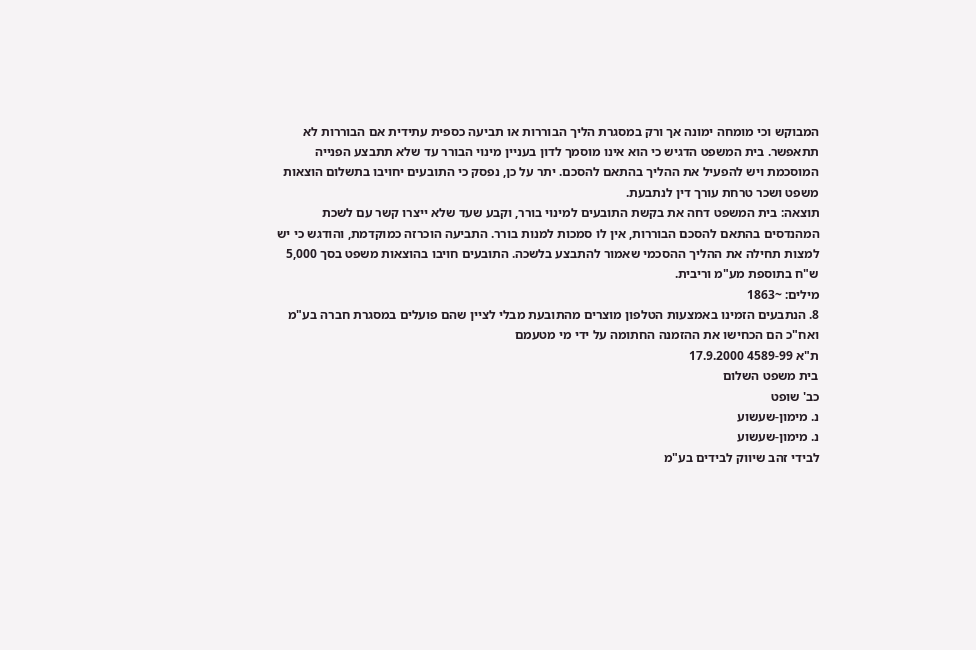המבוקש וכי מומחה ימונה אך ורק במסגרת הליך הבוררות או תביעה כספית עתידית אם הבוררות לא תתאפשר. בית המשפט הדגיש כי הוא אינו מוסמך לדון בעניין מינוי הבורר עד שלא תתבצע הפנייה המוסכמת ויש להפעיל את ההליך בהתאם להסכם. יתר על כן, נפסק כי התובעים יחויבו בתשלום הוצאות משפט ושכר טרחת עורך דין לנתבעת.
תוצאה: בית המשפט דחה את בקשת התובעים למינוי בורר, וקבע שעד שלא ייצרו קשר עם לשכת המהנדסים בהתאם להסכם הבוררות, אין לו סמכות למנות בורר. התביעה הוכרזה כמוקדמת, והודגש כי יש למצות תחילה את ההליך ההסכמי שאמור להתבצע בלשכה. התובעים חויבו בהוצאות משפט בסך 5,000 ש"ח בתוספת מע"מ וריבית.
מילים: ~1863
8. הנתבעים הזמינו באמצעות הטלפון מוצרים מהתובעת מבלי לציין שהם פועלים במסגרת חברה בע"מ ואח"כ הם הכחישו את ההזמנה החתומה על ידי מי מטעמם
ת"א 4589-99 17.9.2000
בית משפט השלום
כב' שופט
נ. מימון-שעשוע
נ. מימון-שעשוע
לבידי זהב שיווק לבידים בע"מ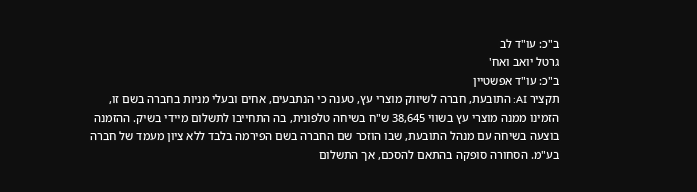ב"כ: עו"ד לב
גרטל יואב ואח'
ב"כ: עו"ד אפשטיין
תקציר AI: התובעת, חברה לשיווק מוצרי עץ, טענה כי הנתבעים, אחים ובעלי מניות בחברה בשם זו, הזמינו ממנה מוצרי עץ בשווי 38,645 ש"ח בשיחה טלפונית, בה התחייבו לתשלום מיידי בשיק. ההזמנה בוצעה בשיחה עם מנהל התובעת, שבו הוזכר שם החברה בשם הפירמה בלבד ללא ציון מעמד של חברה בע"מ. הסחורה סופקה בהתאם להסכם, אך התשלום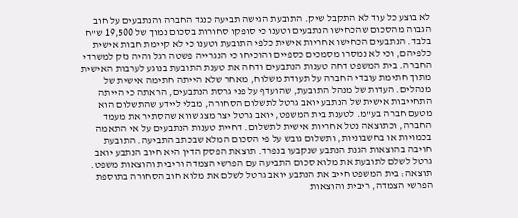לא בוצע כל עוד לא התקבל שיק. התובעת הגישה תביעה כנגד החברה והנתבעים על חוב הגבוה מהסכום שהכחישו הנתבעים וטענו כי סופקו סחורות בסכום נמוך של 19,500 ש"ח בלבד. הנתבעים הכחישו אחריות אישית כלפי התובעת וטענו כי לא קיימת חבות אישית כלפיהם, וכי לא נמסרו מסמכים כספיים והוכיחו כי הנגרייה פשטה רגל והיה נזק למשרדי החברה. בית המשפט דחה טענות הנתבעים ודחה את טענת התובעת בנוגע לערבות האישית מתוך חתימת עובדי החברה על תעודת משלוח, מאחר שלא הייתה חתימה אישית של מנהלים. העדות של מנהל התובעת, שהועדף על פני גרסת הנתבעים, הראתה כי הייתה התחייבות אישית של הנתבע יואב גרטל לתשלום הסחורה, מבלי ליידע שהתשלום הוא מטעם חברה בע"מ. לטענת בית המשפט, יואב גרטל יצר מצג שווא שהסתיר את מעמד החברה, וכתוצאה נטל אחריות אישית לתשלום. דחיית טענות הנתבעים על אי התאמה בכמויות או בחשבוניות, ותשלום גובש על פי הסכום המלא שבכתב התביעה. התובעת חויבה בהוצאות הגנת הנתבע שנקבעו בנפרד. תוצאת הפסק הדין היא חיוב הנתבע יואב גרטל לשלם לתובעת את מלוא סכום התביעה עם הפרשי הצמדה וריבית והוצאות משפט.
תוצאה: בית המשפט חייב את הנתבע יואב גרטל לשלם את מלוא חוב הסחורה בתוספת הפרשי הצמדה, ריבית והוצאות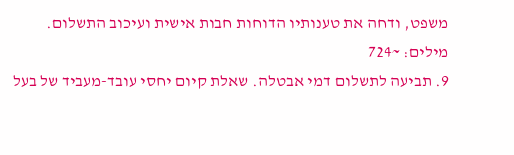משפט, ודחה את טענותיו הדוחות חבות אישית ועיכוב התשלום.
מילים: ~724
9. תביעה לתשלום דמי אבטלה. שאלת קיום יחסי עובד-מעביד של בעל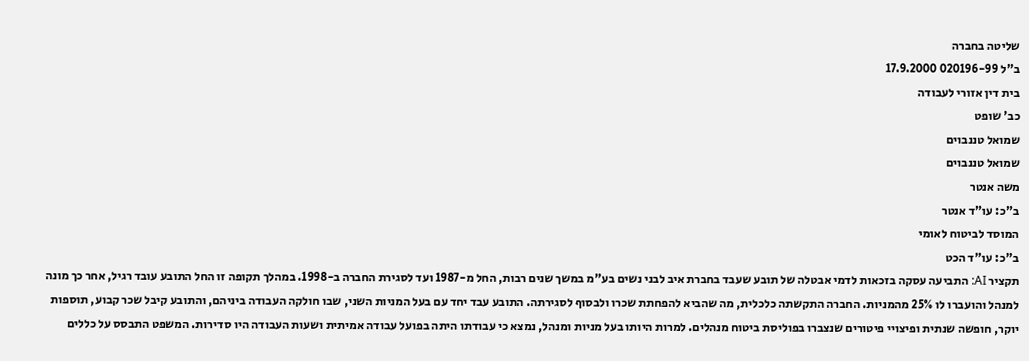שליטה בחברה
ב"ל 020196-99 17.9.2000
בית דין אזורי לעבודה
כב' שופט
שמואל טננבוים
שמואל טננבוים
משה אנטר
ב"כ: עו"ד אנטר
המוסד לביטוח לאומי
ב"כ: עו"ד הכט
תקציר AI: התביעה עסקה בזכאות לדמי אבטלה של תובע שעבד בחברת איב לבני נשים בע"מ במשך שנים רבות, החל מ-1987 ועד לסגירת החברה ב-1998. במהלך תקופה זו החל התובע עובד רגיל, אחר כך מונה למנהל והועברו לו 25% מהמניות. החברה התקשתה כלכלית, מה שהביא להפחתת שכרו ולבסוף לסגירתה. התובע עבד יחד עם בעל המניות השני, שבו חולקה העבודה ביניהם, והתובע קיבל שכר קבוע, תוספות יוקר, חופשה שנתית ופיצויי פיטורים שנצברו בפוליסת ביטוח מנהלים. למרות היותו בעל מניות ומנהל, נמצא כי עבודתו היתה בפועל עבודה אמיתית ושעות העבודה היו סדירות. המשפט התבסס על כללים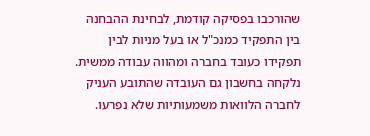שהורכבו בפסיקה קודמת, לבחינת ההבחנה בין התפקיד כמנכ"ל או בעל מניות לבין תפקידו כעובד בחברה ומהווה עבודה ממשית. נלקחה בחשבון גם העובדה שהתובע העניק לחברה הלוואות משמעותיות שלא נפרעו.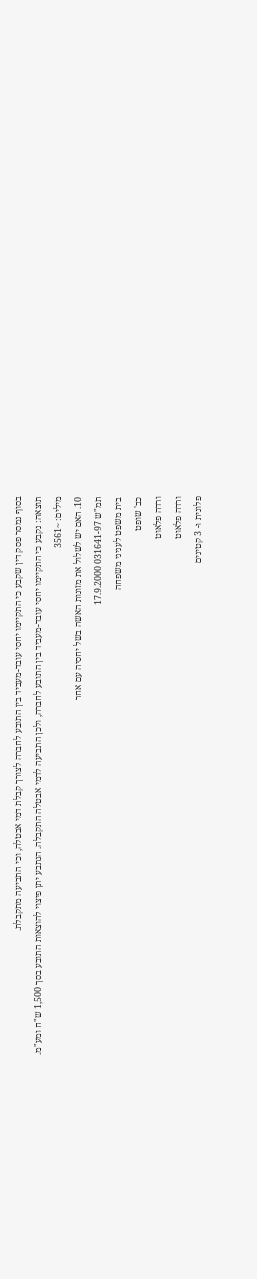בסוף נמסר פסק דין שקבע כי התקיימו יחסי עובד-מעביד בין התובע לחברה לצורך קבלת דמי אבטלה, וכי התביעה מתקבלת.
תוצאה: נקבע כי התקיימו יחסי עובד-מעביד בין התובע לחברה, ולכן התביעה לדמי אבטלה התקבלה. הנתבע יתן פיצוי להוצאות התובע בסך 1,500 ש"ח ומע"מ.
מילים: ~3561
10. האם יש לשלול את מזונות האשה בשל יחסיה עם אחר
תמ"ש 031641-97 17.9.2000
בית משפט לעניני משפחה
כב' שופט
ורדה פלאוט
ורדה פלאוט
פלונית ו- 3 קטינים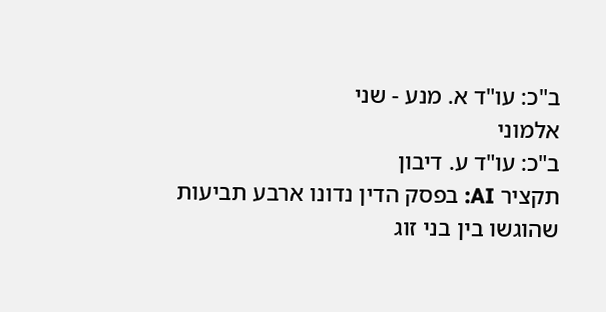ב"כ: עו"ד א. מנע - שני
אלמוני
ב"כ: עו"ד ע. דיבון
תקציר AI: בפסק הדין נדונו ארבע תביעות שהוגשו בין בני זוג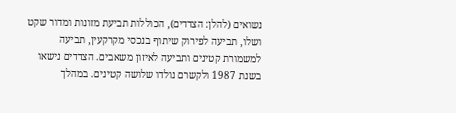נשואים (להלן: הצדדים), הכוללות תביעת מזונות ומדור שקט ושלו, תביעה לפירוק שיתוף בנכסי מקרקעין, תביעה למשמורת קטינים ותביעה לאיזון משאבים. הצדדים נישאו בשנת 1987 ולקשרם נולדו שלושה קטינים. במהלך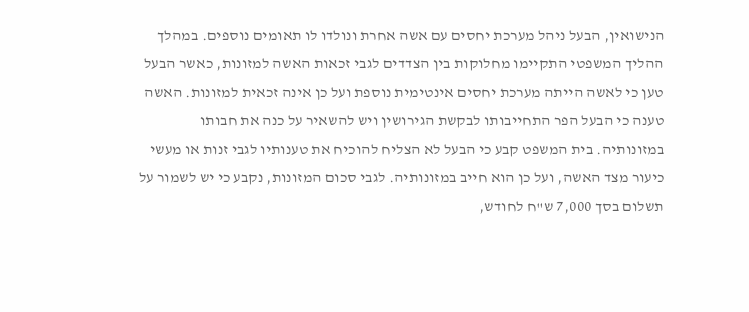הנישואין, הבעל ניהל מערכת יחסים עם אשה אחרת ונולדו לו תאומים נוספים. במהלך ההליך המשפטי התקיימו מחלוקות בין הצדדים לגבי זכאות האשה למזונות, כאשר הבעל טען כי לאשה הייתה מערכת יחסים אינטימית נוספת ועל כן אינה זכאית למזונות. האשה טענה כי הבעל הפר התחייבותו לבקשת הגירושין ויש להשאיר על כנה את חבותו במזונותיה. בית המשפט קבע כי הבעל לא הצליח להוכיח את טענותיו לגבי זנות או מעשי כיעור מצד האשה, ועל כן הוא חייב במזונותיה. לגבי סכום המזונות, נקבע כי יש לשמור על תשלום בסך 7,000 ש"ח לחודש,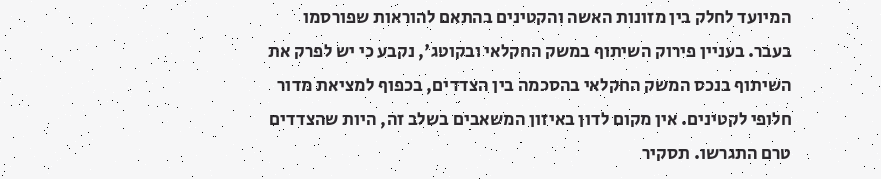המיועד לחלק בין מזונות האשה והקטינים בהתאם להוראות שפורסמו בעבר. בעניין פירוק השיתוף במשק החקלאי ובקוטג', נקבע כי יש לפרק את השיתוף בנכס המשק החקלאי בהסכמה בין הצדדים, בכפוף למציאת מדור חלופי לקטינים. אין מקום לדון באיזון המשאבים בשלב זה, היות שהצדדים טרם התגרשו. תסקיר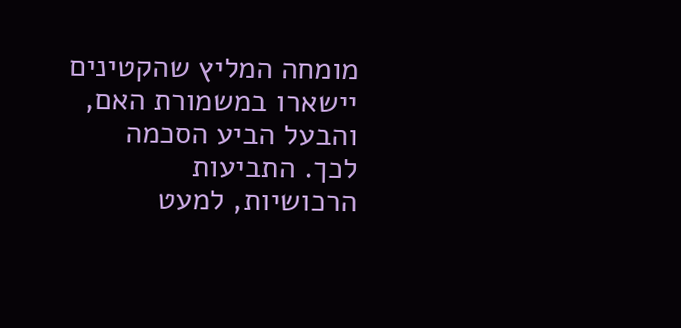מומחה המליץ שהקטינים יישארו במשמורת האם, והבעל הביע הסכמה לכך. התביעות הרכושיות, למעט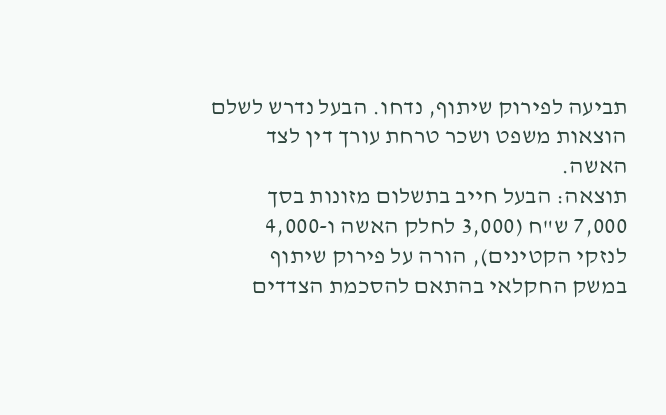תביעה לפירוק שיתוף, נדחו. הבעל נדרש לשלם הוצאות משפט ושכר טרחת עורך דין לצד האשה.
תוצאה: הבעל חייב בתשלום מזונות בסך 7,000 ש"ח (3,000 לחלק האשה ו-4,000 לנזקי הקטינים), הורה על פירוק שיתוף במשק החקלאי בהתאם להסכמת הצדדים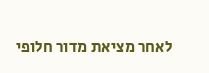לאחר מציאת מדור חלופי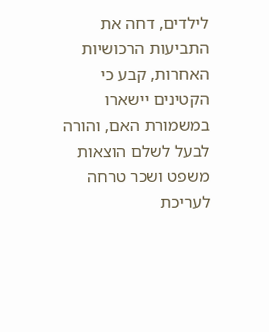לילדים, דחה את התביעות הרכושיות האחרות, קבע כי הקטינים יישארו במשמורת האם, והורה לבעל לשלם הוצאות משפט ושכר טרחה לעריכת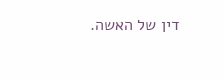דין של האשה.